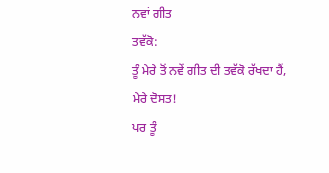ਨਵਾਂ ਗੀਤ
ਤਵੱਕੋ:
ਤੂੰ ਮੇਰੇ ਤੋਂ ਨਵੇਂ ਗੀਤ ਦੀ ਤਵੱਕੋ ਰੱਖਦਾ ਹੈਂ, ਮੇਰੇ ਦੋਸਤ!
ਪਰ ਤੂੰ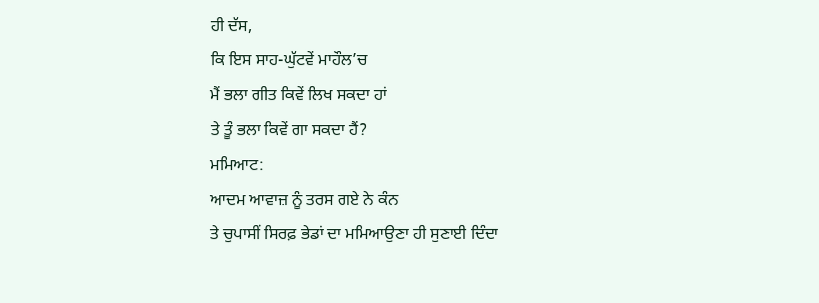ਹੀ ਦੱਸ,
ਕਿ ਇਸ ਸਾਹ-ਘੁੱਟਵੇਂ ਮਾਹੌਲ’ਚ
ਮੈਂ ਭਲਾ ਗੀਤ ਕਿਵੇਂ ਲਿਖ ਸਕਦਾ ਹਾਂ
ਤੇ ਤੂੰ ਭਲਾ ਕਿਵੇਂ ਗਾ ਸਕਦਾ ਹੈਂ?
ਮਮਿਆਟ:
ਆਦਮ ਆਵਾਜ਼ ਨੂੰ ਤਰਸ ਗਏ ਨੇ ਕੰਨ
ਤੇ ਚੁਪਾਸੀਂ ਸਿਰਫ਼ ਭੇਡਾਂ ਦਾ ਮਮਿਆਉਣਾ ਹੀ ਸੁਣਾਈ ਦਿੰਦਾ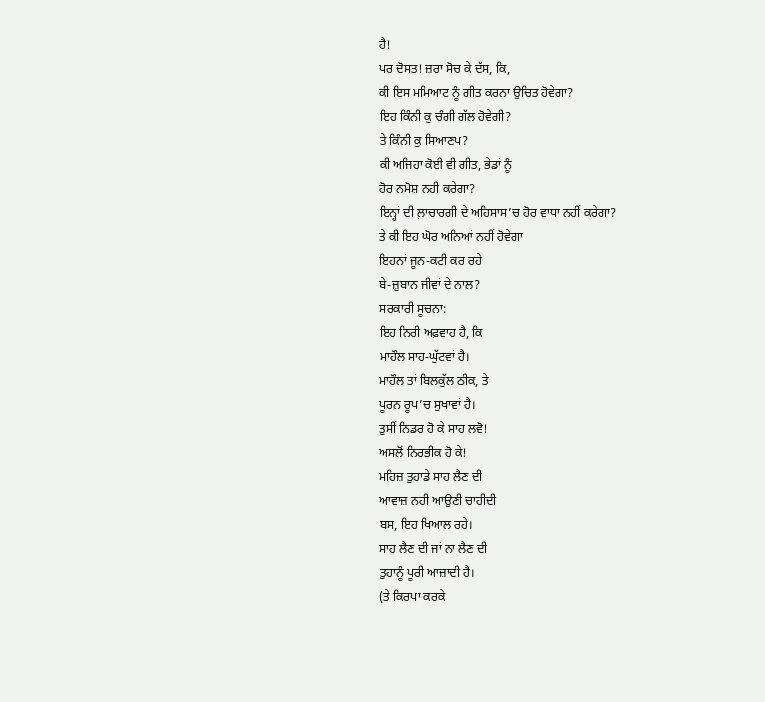ਹੈ!
ਪਰ ਦੋਸਤ! ਜ਼ਰਾ ਸੋਚ ਕੇ ਦੱਸ, ਕਿ,
ਕੀ ਇਸ ਮਮਿਆਟ ਨੂੰ ਗੀਤ ਕਰਨਾ ਉਚਿਤ ਹੋਵੇਗਾ?
ਇਹ ਕਿੰਨੀ ਕੁ ਚੰਗੀ ਗੱਲ ਹੋਵੇਗੀ?
ਤੇ ਕਿੰਨੀ ਕੁ ਸਿਆਣਪ?
ਕੀ ਅਜਿਹਾ ਕੋਈ ਵੀ ਗੀਤ, ਭੇਡਾਂ ਨੂੰ
ਹੋਰ ਨਮੋਸ਼ ਨਹੀ ਕਰੇਗਾ?
ਇਨ੍ਹਾਂ ਦੀ ਲ਼ਾਚਾਰਗੀ ਦੇ ਅਹਿਸਾਸ’ਚ ਹੋਰ ਵਾਧਾ ਨਹੀਂ ਕਰੇਗਾ?
ਤੇ ਕੀ ਇਹ ਘੋਰ ਅਨਿਆਂ ਨਹੀਂ ਹੋਵੇਗਾ
ਇਹਨਾਂ ਜੂਨ-ਕਟੀ ਕਰ ਰਹੇ
ਬੇ-ਜ਼ੁਬਾਨ ਜੀਵਾਂ ਦੇ ਨਾਲ?
ਸਰਕਾਰੀ ਸੂਚਨਾ:
ਇਹ ਨਿਰੀ ਅਫ਼ਵਾਹ ਹੈ, ਕਿ
ਮਾਹੌਲ ਸਾਹ-ਘੁੱਟਵਾਂ ਹੈ।
ਮਾਹੌਲ ਤਾਂ ਬਿਲਕੁੱਲ ਠੀਕ, ਤੇ
ਪੂਰਨ ਰੂਪ’ਚ ਸੁਖਾਵਾਂ ਹੈ।
ਤੁਸੀਂ ਨਿਡਰ ਹੋ ਕੇ ਸਾਹ ਲਵੋ!
ਅਸਲੋਂ ਨਿਰਭੀਕ ਹੋ ਕੇ!
ਮਹਿਜ਼ ਤੁਹਾਡੇ ਸਾਹ ਲੈਣ ਦੀ
ਆਵਾਜ਼ ਨਹੀ ਆਉਣੀ ਚਾਹੀਦੀ
ਬਸ, ਇਹ ਖਿਆਲ ਰਹੇ।
ਸਾਹ ਲੈਣ ਦੀ ਜਾਂ ਨਾ ਲੈਣ ਦੀ
ਤੁਹਾਨੂੰ ਪੂਰੀ ਆਜ਼ਾਦੀ ਹੈ।
(ਤੇ ਕਿਰਪਾ ਕਰਕੇ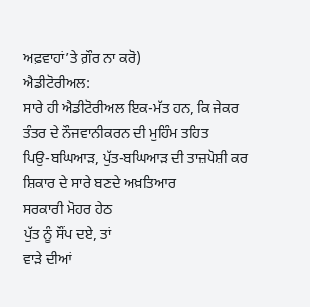ਅਫ਼ਵਾਹਾਂ’ਤੇ ਗ਼ੌਰ ਨਾ ਕਰੋ)
ਐਡੀਟੋਰੀਅਲ:
ਸਾਰੇ ਹੀ ਐਡੀਟੋਰੀਅਲ ਇਕ-ਮੱਤ ਹਨ, ਕਿ ਜੇਕਰ
ਤੰਤਰ ਦੇ ਨੌਜਵਾਨੀਕਰਨ ਦੀ ਮੁਹਿੰਮ ਤਹਿਤ
ਪਿਉ-ਬਘਿਆੜ, ਪੁੱਤ-ਬਘਿਆੜ ਦੀ ਤਾਜ਼ਪੋਸ਼ੀ ਕਰ
ਸ਼ਿਕਾਰ ਦੇ ਸਾਰੇ ਬਣਦੇ ਅਖ਼ਤਿਆਰ
ਸਰਕਾਰੀ ਮੋਹਰ ਹੇਠ
ਪੁੱਤ ਨੂੰ ਸੌਂਪ ਦਏ, ਤਾਂ
ਵਾੜੇ ਦੀਆਂ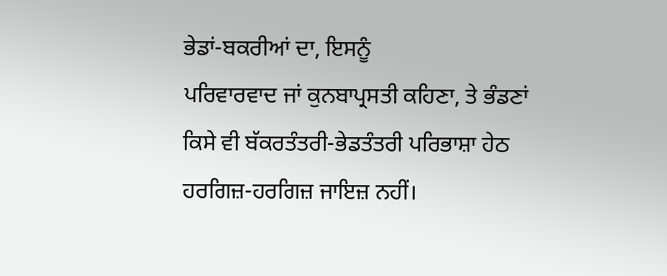ਭੇਡਾਂ-ਬਕਰੀਆਂ ਦਾ, ਇਸਨੂੰ
ਪਰਿਵਾਰਵਾਦ ਜਾਂ ਕੁਨਬਾਪ੍ਰਸਤੀ ਕਹਿਣਾ, ਤੇ ਭੰਡਣਾਂ
ਕਿਸੇ ਵੀ ਬੱਕਰਤੰਤਰੀ-ਭੇਡਤੰਤਰੀ ਪਰਿਭਾਸ਼ਾ ਹੇਠ
ਹਰਗਿਜ਼-ਹਰਗਿਜ਼ ਜਾਇਜ਼ ਨਹੀਂ।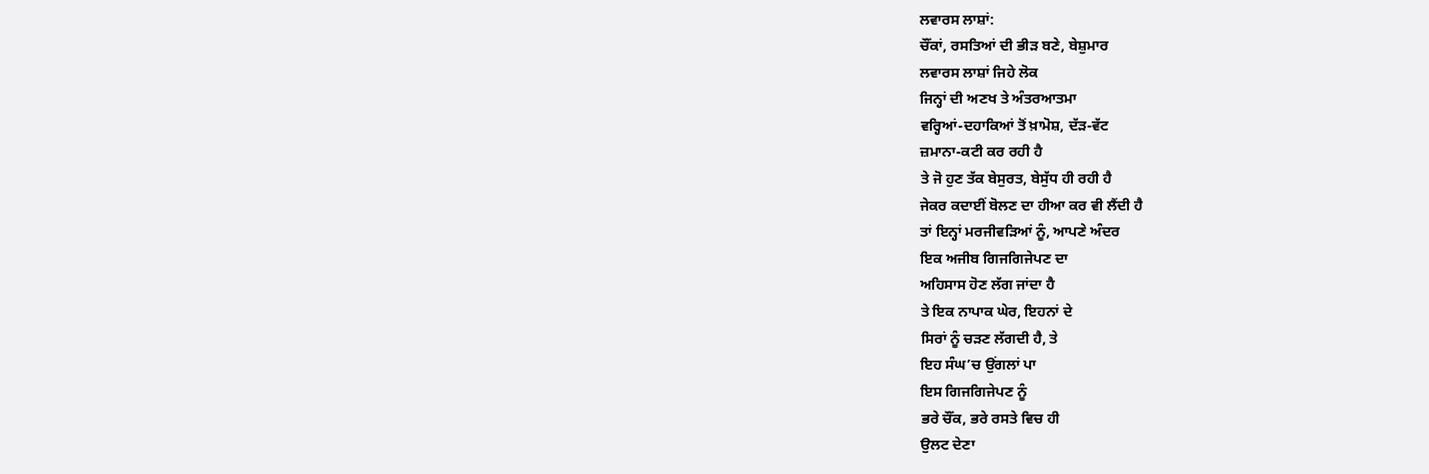ਲਵਾਰਸ ਲਾਸ਼ਾਂ:
ਚੌਂਕਾਂ, ਰਸਤਿਆਂ ਦੀ ਭੀੜ ਬਣੇ, ਬੇਸ਼ੁਮਾਰ
ਲਵਾਰਸ ਲਾਸ਼ਾਂ ਜਿਹੇ ਲੋਕ
ਜਿਨ੍ਹਾਂ ਦੀ ਅਣਖ ਤੇ ਅੰਤਰਆਤਮਾ
ਵਰ੍ਹਿਆਂ-ਦਹਾਕਿਆਂ ਤੋਂ ਖ਼ਾਮੋਸ਼, ਦੱੜ-ਵੱਟ
ਜ਼ਮਾਨਾ-ਕਟੀ ਕਰ ਰਹੀ ਹੈ
ਤੇ ਜੋ ਹੁਣ ਤੱਕ ਬੇਸੁਰਤ, ਬੇਸੁੱਧ ਹੀ ਰਹੀ ਹੈ
ਜੇਕਰ ਕਦਾਈਂ ਬੋਲਣ ਦਾ ਹੀਆ ਕਰ ਵੀ ਲੈਂਦੀ ਹੈ
ਤਾਂ ਇਨ੍ਹਾਂ ਮਰਜੀਵੜਿਆਂ ਨੂੰ, ਆਪਣੇ ਅੰਦਰ
ਇਕ ਅਜੀਬ ਗਿਜਗਿਜੇਪਣ ਦਾ
ਅਹਿਸਾਸ ਹੋਣ ਲੱਗ ਜਾਂਦਾ ਹੈ
ਤੇ ਇਕ ਨਾਪਾਕ ਘੇਰ, ਇਹਨਾਂ ਦੇ
ਸਿਰਾਂ ਨੂੰ ਚੜਣ ਲੱਗਦੀ ਹੈ, ਤੇ
ਇਹ ਸੰਘ’ਚ ਉਂਗਲਾਂ ਪਾ
ਇਸ ਗਿਜਗਿਜੇਪਣ ਨੂੰ
ਭਰੇ ਚੌਂਕ, ਭਰੇ ਰਸਤੇ ਵਿਚ ਹੀ
ਉਲਟ ਦੇਣਾ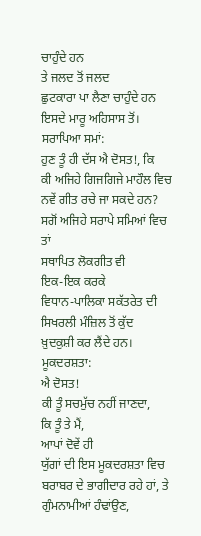ਚਾਹੁੰਦੇ ਹਨ
ਤੇ ਜਲਦ ਤੋਂ ਜਲਦ
ਛੁਟਕਾਰਾ ਪਾ ਲੈਣਾ ਚਾਹੁੰਦੇ ਹਨ
ਇਸਦੇ ਮਾਰੂ ਅਹਿਸਾਸ ਤੋਂ।
ਸਰਾਪਿਆ ਸਮਾਂ:
ਹੁਣ ਤੂੰ ਹੀ ਦੱਸ ਐ ਦੋਸਤ!, ਕਿ
ਕੀ ਅਜਿਹੇ ਗਿਜਗਿਜੇ ਮਾਹੌਲ ਵਿਚ
ਨਵੇਂ ਗੀਤ ਰਚੇ ਜਾ ਸਕਦੇ ਹਨ?
ਸਗੋਂ ਅਜਿਹੇ ਸਰਾਪੇ ਸਮਿਆਂ ਵਿਚ ਤਾਂ
ਸਥਾਪਿਤ ਲੋਕਗੀਤ ਵੀ
ਇਕ-ਇਕ ਕਰਕੇ
ਵਿਧਾਨ-ਪਾਲਿਕਾ ਸਕੱਤਰੇਤ ਦੀ
ਸਿਖਰਲੀ ਮੰਜ਼ਿਲ ਤੋਂ ਕੁੱਦ
ਖ਼ੁਦਕੁਸ਼ੀ ਕਰ ਲੈਂਦੇ ਹਨ।
ਮੂਕਦਰਸ਼ਤਾ:
ਐ ਦੋਸਤ!
ਕੀ ਤੂੰ ਸਚਮੁੱਚ ਨਹੀਂ ਜਾਣਦਾ,
ਕਿ ਤੂੰ ਤੇ ਮੈਂ,
ਆਪਾਂ ਦੋਵੇਂ ਹੀ
ਯੁੱਗਾਂ ਦੀ ਇਸ ਮੂਕਦਰਸ਼ਤਾ ਵਿਚ
ਬਰਾਬਰ ਦੇ ਭਾਗੀਦਾਰ ਰਹੇ ਹਾਂ, ਤੇ
ਗੁੰਮਨਾਮੀਆਂ ਹੰਢਾਂਉਣ,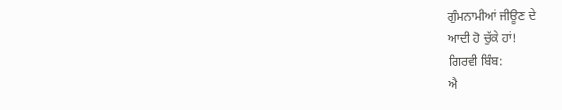ਗੁੰਮਨਾਮੀਆਂ ਜੀਊਣ ਦੇ
ਆਦੀ ਹੋ ਚੁੱਕੇ ਹਾਂ!
ਗਿਰਵੀ ਬਿੰਬ:
ਐ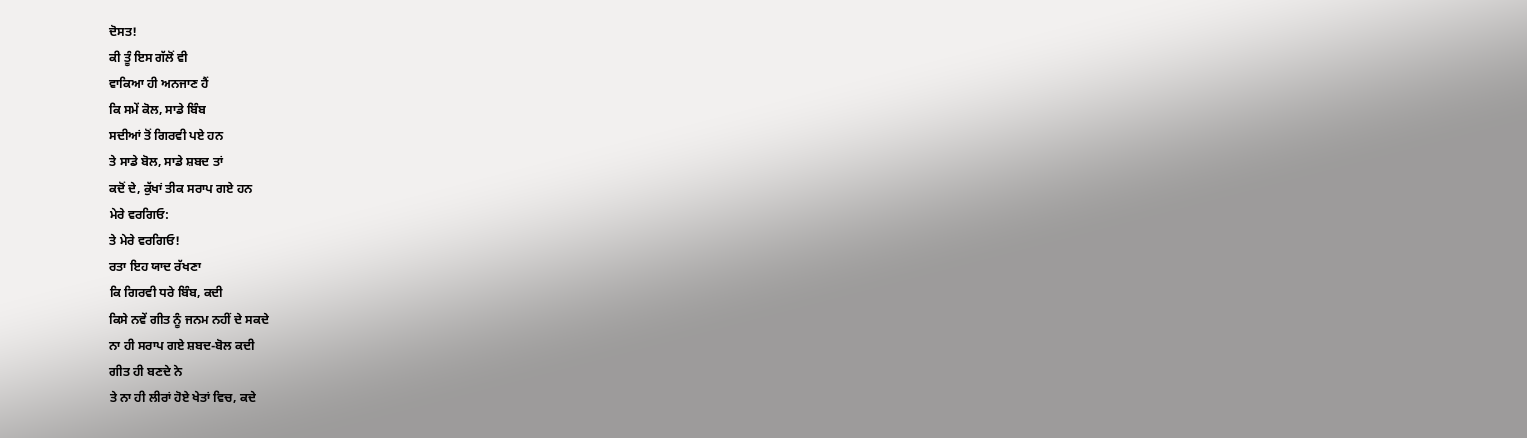ਦੋਸਤ!
ਕੀ ਤੂੰ ਇਸ ਗੱਲੋਂ ਵੀ
ਵਾਕਿਆ ਹੀ ਅਨਜਾਣ ਹੈਂ
ਕਿ ਸਮੇਂ ਕੋਲ, ਸਾਡੇ ਬਿੰਬ
ਸਦੀਆਂ ਤੋਂ ਗਿਰਵੀ ਪਏ ਹਨ
ਤੇ ਸਾਡੇ ਬੋਲ, ਸਾਡੇ ਸ਼ਬਦ ਤਾਂ
ਕਦੋਂ ਦੇ, ਕੁੱਖਾਂ ਤੀਕ ਸਰਾਪ ਗਏ ਹਨ
ਮੇਰੇ ਵਰਗਿਓ:
ਤੇ ਮੇਰੇ ਵਰਗਿਓ!
ਰਤਾ ਇਹ ਯਾਦ ਰੱਖਣਾ
ਕਿ ਗਿਰਵੀ ਧਰੇ ਬਿੰਬ, ਕਦੀ
ਕਿਸੇ ਨਵੇਂ ਗੀਤ ਨੂੰ ਜਨਮ ਨਹੀਂ ਦੇ ਸਕਦੇ
ਨਾ ਹੀ ਸਰਾਪ ਗਏ ਸ਼ਬਦ-ਬੋਲ ਕਦੀ
ਗੀਤ ਹੀ ਬਣਦੇ ਨੇ
ਤੇ ਨਾ ਹੀ ਲੀਰਾਂ ਹੋਏ ਖੇਤਾਂ ਵਿਚ, ਕਦੇ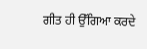ਗੀਤ ਹੀ ਉੱਗਿਆ ਕਰਦੇ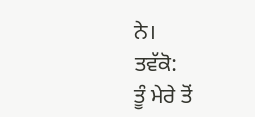ਨੇ।
ਤਵੱਕੋ:
ਤੂੰ ਮੇਰੇ ਤੋਂ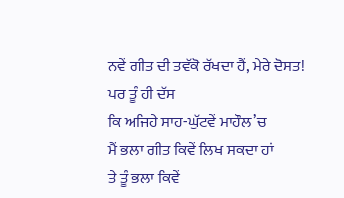ਨਵੇਂ ਗੀਤ ਦੀ ਤਵੱਕੋ ਰੱਖਦਾ ਹੈਂ, ਮੇਰੇ ਦੋਸਤ!
ਪਰ ਤੂੰ ਹੀ ਦੱਸ
ਕਿ ਅਜਿਹੇ ਸਾਹ-ਘੁੱਟਵੇਂ ਮਾਹੌਲ’ਚ
ਮੈਂ ਭਲਾ ਗੀਤ ਕਿਵੇਂ ਲਿਖ ਸਕਦਾ ਹਾਂ
ਤੇ ਤੂੰ ਭਲਾ ਕਿਵੇਂ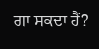ਗਾ ਸਕਦਾ ਹੈਂ?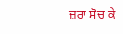ਜ਼ਰਾ ਸੋਚ ਕੇ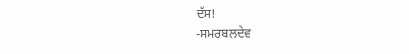ਦੱਸ!
-ਸਮਰਬਲਦੇਵ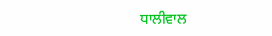ਧਾਲੀਵਾਲ